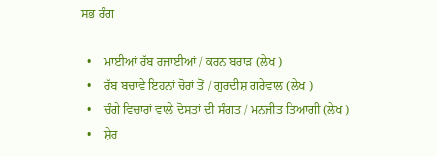ਸਭ ਰੰਗ

  •    ਮਾਈਆਂ ਰੱਬ ਰਜਾਈਆਂ / ਕਰਨ ਬਰਾੜ (ਲੇਖ )
  •    ਰੱਬ ਬਚਾਵੇ ਇਹਨਾਂ ਚੋਰਾਂ ਤੋਂ / ਗੁਰਦੀਸ਼ ਗਰੇਵਾਲ (ਲੇਖ )
  •    ਚੰਗੇ ਵਿਚਾਰਾਂ ਵਾਲੇ ਦੋਸਤਾਂ ਦੀ ਸੰਗਤ / ਮਨਜੀਤ ਤਿਆਗੀ (ਲੇਖ )
  •    ਸ਼ੇਰ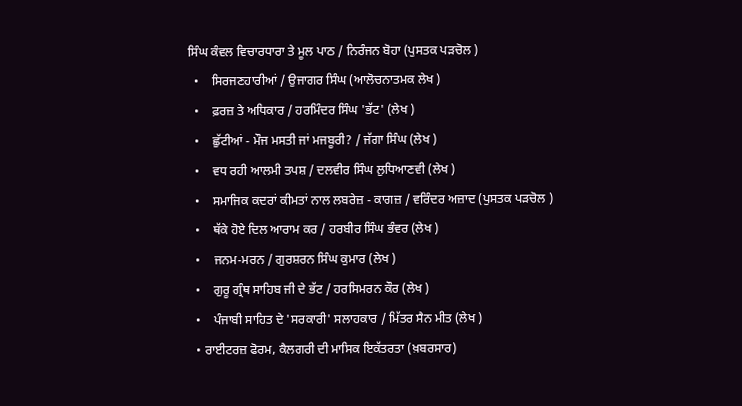ਸਿੰਘ ਕੰਵਲ ਵਿਚਾਰਧਾਰਾ ਤੇ ਮੂਲ ਪਾਠ / ਨਿਰੰਜਨ ਬੋਹਾ (ਪੁਸਤਕ ਪੜਚੋਲ )
  •    ਸਿਰਜਣਹਾਰੀਆਂ / ਉਜਾਗਰ ਸਿੰਘ (ਆਲੋਚਨਾਤਮਕ ਲੇਖ )
  •    ਫ਼ਰਜ਼ ਤੇ ਅਧਿਕਾਰ / ਹਰਮਿੰਦਰ ਸਿੰਘ 'ਭੱਟ' (ਲੇਖ )
  •    ਛੁੱਟੀਆਂ - ਮੌਜ ਮਸਤੀ ਜਾਂ ਮਜਬੂਰੀ? / ਜੱਗਾ ਸਿੰਘ (ਲੇਖ )
  •    ਵਧ ਰਹੀ ਆਲਮੀ ਤਪਸ਼ / ਦਲਵੀਰ ਸਿੰਘ ਲੁਧਿਆਣਵੀ (ਲੇਖ )
  •    ਸਮਾਜਿਕ ਕਦਰਾਂ ਕੀਮਤਾਂ ਨਾਲ ਲਬਰੇਜ਼ - ਕਾਗਜ਼ / ਵਰਿੰਦਰ ਅਜ਼ਾਦ (ਪੁਸਤਕ ਪੜਚੋਲ )
  •    ਥੱਕੇ ਹੋਏ ਦਿਲ ਆਰਾਮ ਕਰ / ਹਰਬੀਰ ਸਿੰਘ ਭੰਵਰ (ਲੇਖ )
  •    ਜਨਮ-ਮਰਨ / ਗੁਰਸ਼ਰਨ ਸਿੰਘ ਕੁਮਾਰ (ਲੇਖ )
  •    ਗੁਰੂ ਗ੍ਰੰਥ ਸਾਹਿਬ ਜੀ ਦੇ ਭੱਟ / ਹਰਸਿਮਰਨ ਕੌਰ (ਲੇਖ )
  •    ਪੰਜਾਬੀ ਸਾਹਿਤ ਦੇ 'ਸਰਕਾਰੀ' ਸਲਾਹਕਾਰ / ਮਿੱਤਰ ਸੈਨ ਮੀਤ (ਲੇਖ )
  • ਰਾਈਟਰਜ਼ ਫੋਰਮ, ਕੈਲਗਰੀ ਦੀ ਮਾਸਿਕ ਇਕੱਤਰਤਾ (ਖ਼ਬਰਸਾਰ)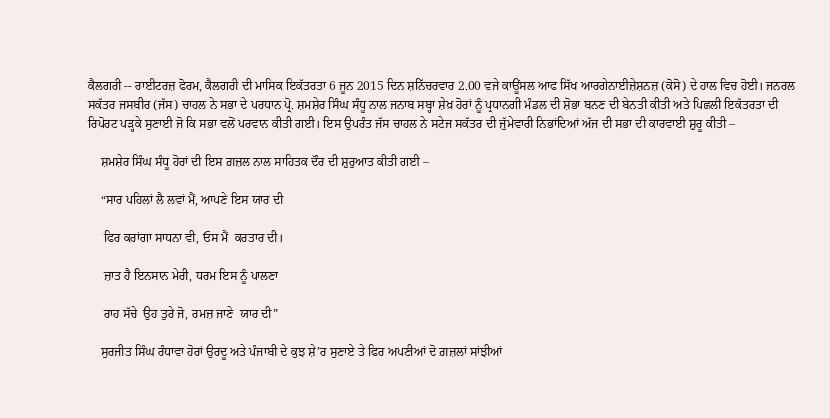ਕੈਲਗਰੀ -- ਰਾਈਟਰਜ਼ ਫੋਰਮ, ਕੈਲਗਰੀ ਦੀ ਮਾਸਿਕ ਇਕੱਤਰਤਾ 6 ਜੂਨ 2015 ਦਿਨ ਸ਼ਨਿੱਚਰਵਾਰ 2.00 ਵਜੇ ਕਾਊਂਸਲ ਆਫ ਸਿੱਖ ਆਰਗੇਨਾਈਜ਼ੇਸ਼ਨਜ਼ (ਕੋਸੋ) ਦੇ ਹਾਲ ਵਿਚ ਹੋਈ। ਜਨਰਲ ਸਕੱਤਰ ਜਸਬੀਰ (ਜੱਸ) ਚਾਹਲ ਨੇ ਸਭਾ ਦੇ ਪਰਧਾਨ ਪ੍ਰੋ. ਸ਼ਮਸ਼ੇਰ ਸਿੰਘ ਸੰਧੂ ਨਾਲ ਜਨਾਬ ਸਬ੍ਹਾ ਸ਼ੇਖ਼ ਹੋਰਾਂ ਨੂੰ ਪ੍ਰਧਾਨਗੀ ਮੰਡਲ ਦੀ ਸ਼ੋਭਾ ਬਨਣ ਦੀ ਬੇਨਤੀ ਕੀਤੀ ਅਤੇ ਪਿਛਲੀ ਇਕੱਤਰਤਾ ਦੀ ਰਿਪੋਰਟ ਪੜ੍ਹਕੇ ਸੁਣਾਈ ਜੋ ਕਿ ਸਭਾ ਵਲੋਂ ਪਰਵਾਨ ਕੀਤੀ ਗਈ। ਇਸ ਉਪਰੰਤ ਜੱਸ ਚਾਹਲ ਨੇ ਸਟੇਜ ਸਕੱਤਰ ਦੀ ਜੁੱਮੇਵਾਰੀ ਨਿਭਾਂਦਿਆਂ ਅੱਜ ਦੀ ਸਭਾ ਦੀ ਕਾਰਵਾਈ ਸ਼ੁਰੂ ਕੀਤੀ –

    ਸ਼ਮਸ਼ੇਰ ਸਿੰਘ ਸੰਧੂ ਹੋਰਾਂ ਦੀ ਇਸ ਗ਼ਜ਼ਲ ਨਾਲ ਸਾਹਿਤਕ ਦੌਰ ਦੀ ਸ਼ੁਰੁਆਤ ਕੀਤੀ ਗਈ –

    “ਸਾਰ ਪਹਿਲਾਂ ਲੈ ਲਵਾਂ ਮੈਂ, ਆਪਣੇ ਇਸ ਯਾਰ ਦੀ

     ਫਿਰ ਕਰਾਂਗਾ ਸਾਧਨਾ ਵੀ, ਓਸ ਮੈਂ  ਕਰਤਾਰ ਦੀ।

     ਜ਼ਾਤ ਹੈ ਇਨਸਾਨ ਮੇਰੀ, ਧਰਮ ਇਸ ਨੂੰ ਪਾਲਣਾ

     ਰਾਹ ਸੱਚੇ  ਉਹ ਤੁਰੇ ਜੋ, ਰਮਜ਼ ਜਾਣੇ  ਯਾਰ ਦੀ”

    ਸੁਰਜੀਤ ਸਿੰਘ ਰੰਧਾਵਾ ਹੋਰਾਂ ਉਰਦੂ ਅਤੇ ਪੰਜਾਬੀ ਦੇ ਕੁਝ ਸ਼ੇ’ਰ ਸੁਣਾਏ ਤੇ ਫਿਰ ਅਪਣੀਆਂ ਦੋ ਗ਼ਜ਼ਲਾਂ ਸਾਂਝੀਆਂ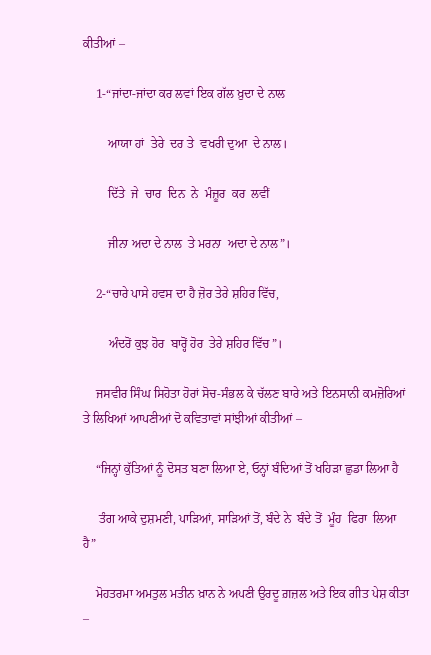ਕੀਤੀਆਂ –

    1-“ਜਾਂਦਾ-ਜਾਂਦਾ ਕਰ ਲਵਾਂ ਇਕ ਗੱਲ ਖ਼ੁਦਾ ਦੇ ਨਾਲ

        ਆਯਾ ਹਾਂ  ਤੇਰੇ  ਦਰ ਤੇ  ਵਖਰੀ ਦੁਆ  ਦੇ ਨਾਲ।

        ਦਿੱਤੇ  ਜੇ  ਚਾਰ  ਦਿਨ  ਨੇ  ਮੰਜ਼ੂਰ  ਕਰ  ਲਵੀਂ

        ਜੀਨਾ ਅਦਾ ਦੇ ਨਾਲ  ਤੇ ਮਰਨਾ  ਅਦਾ ਦੇ ਨਾਲ”।

    2-“ਚਾਰੇ ਪਾਸੇ ਹਵਸ ਦਾ ਹੈ ਜ਼ੋਰ ਤੇਰੇ ਸ਼ਹਿਰ ਵਿੱਚ,

        ਅੰਦਰੋਂ ਕੁਝ ਹੋਰ  ਬਾਰ੍ਹੋਂ ਹੋਰ  ਤੇਰੇ ਸ਼ਹਿਰ ਵਿੱਚ”।

    ਜਸਵੀਰ ਸਿੰਘ ਸਿਹੋਤਾ ਹੋਰਾਂ ਸੋਚ-ਸੰਭਲ ਕੇ ਚੱਲਣ ਬਾਰੇ ਅਤੇ ਇਨਸਾਨੀ ਕਮਜ਼ੋਰਿਆਂ ਤੇ ਲਿਖਿਆਂ ਆਪਣੀਆਂ ਦੋ ਕਵਿਤਾਵਾਂ ਸਾਂਝੀਆਂ ਕੀਤੀਆਂ –

    “ਜਿਨ੍ਹਾਂ ਕੁੱਤਿਆਂ ਨੂੰ ਦੋਸਤ ਬਣਾ ਲਿਆ ਏ, ਓਨ੍ਹਾਂ ਬੰਦਿਆਂ ਤੋਂ ਖਹਿੜਾ ਛੁਡਾ ਲਿਆ ਹੈ

     ਤੰਗ ਆਕੇ ਦੁਸ਼ਮਣੀ, ਪਾੜਿਆਂ, ਸਾੜਿਆਂ ਤੋਂ, ਬੰਦੇ ਨੇ  ਬੰਦੇ ਤੋਂ  ਮੂੰਹ  ਫਿਰਾ  ਲਿਆ  ਹੈ”

    ਮੋਹਤਰਮਾ ਅਮਤੁਲ ਮਤੀਨ ਖ਼ਾਨ ਨੇ ਅਪਣੀ ਉਰਦੂ ਗ਼ਜ਼ਲ ਅਤੇ ਇਕ ਗੀਤ ਪੇਸ਼ ਕੀਤਾ –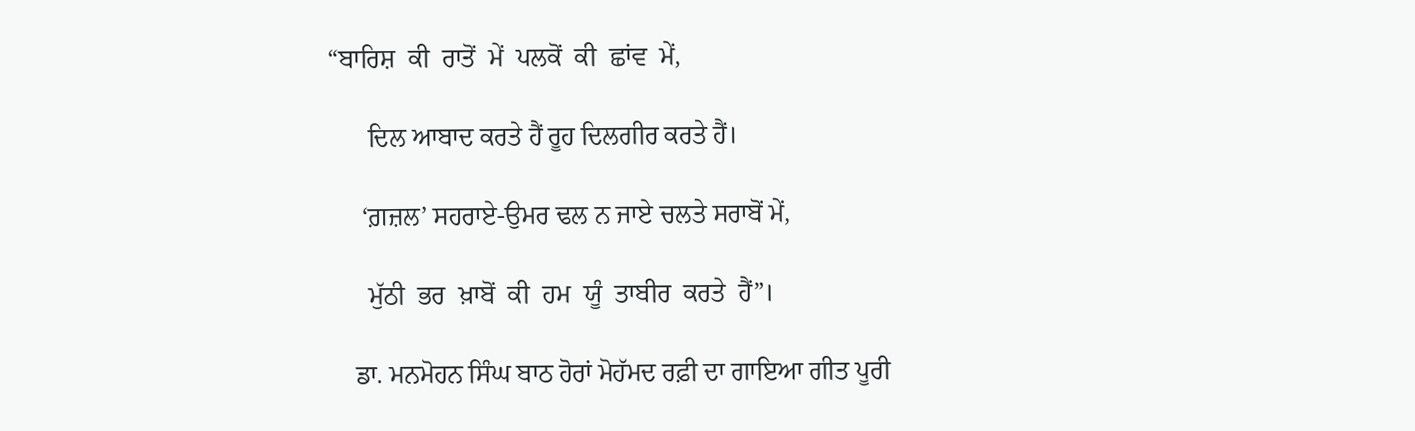“ਬਾਰਿਸ਼  ਕੀ  ਰਾਤੋਂ  ਮੇਂ  ਪਲਕੋਂ  ਕੀ  ਛਾਂਵ  ਮੇਂ,

      ਦਿਲ ਆਬਾਦ ਕਰਤੇ ਹੈਂ ਰੂਹ ਦਿਲਗੀਰ ਕਰਤੇ ਹੈਂ।

     ‘ਗ਼ਜ਼ਲ’ ਸਹਰਾਏ-ਉਮਰ ਢਲ ਨ ਜਾਏ ਚਲਤੇ ਸਰਾਬੋਂ ਮੇਂ,

      ਮੁੱਠੀ  ਭਰ  ਖ਼ਾਬੋਂ  ਕੀ  ਹਮ  ਯੂੰ  ਤਾਬੀਰ  ਕਰਤੇ  ਹੈਂ”।

    ਡਾ. ਮਨਮੋਹਨ ਸਿੰਘ ਬਾਠ ਹੋਰਾਂ ਮੋਹੱਮਦ ਰਫ਼ੀ ਦਾ ਗਾਇਆ ਗੀਤ ਪੂਰੀ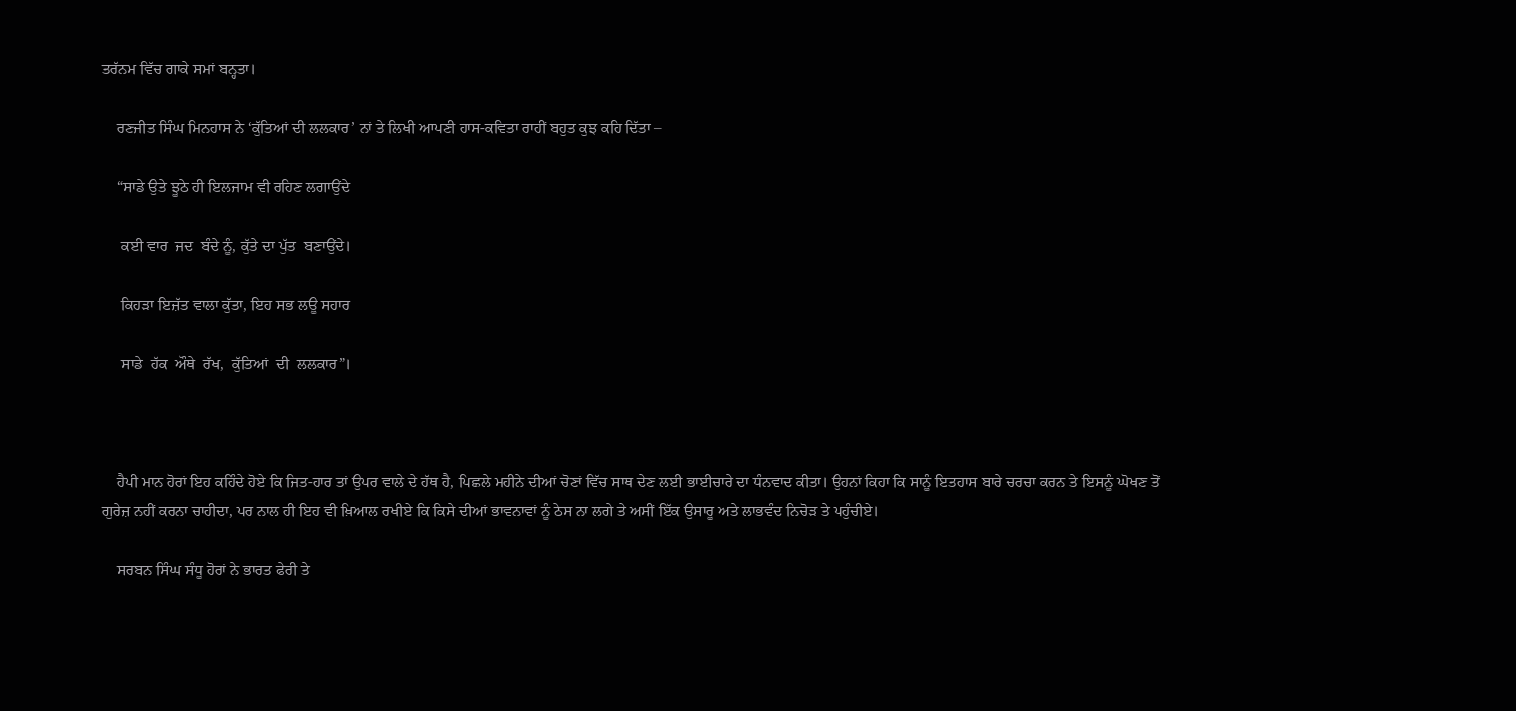ਤਰੱਨਮ ਵਿੱਚ ਗਾਕੇ ਸਮਾਂ ਬਨ੍ਹਤਾ।

    ਰਣਜੀਤ ਸਿੰਘ ਮਿਨਹਾਸ ਨੇ ‘ਕੁੱਤਿਆਂ ਦੀ ਲਲਕਾਰ’ ਨਾਂ ਤੇ ਲਿਖੀ ਆਪਣੀ ਹਾਸ-ਕਵਿਤਾ ਰਾਹੀਂ ਬਹੁਤ ਕੁਝ ਕਹਿ ਦਿੱਤਾ –

    “ਸਾਡੇ ਉਤੇ ਝੂਠੇ ਹੀ ਇਲਜਾਮ ਵੀ ਰਹਿਣ ਲਗਾਉਂਦੇ

     ਕਈ ਵਾਰ  ਜਦ  ਬੰਦੇ ਨੂੰ, ਕੁੱਤੇ ਦਾ ਪੁੱਤ  ਬਣਾਉਂਦੇ।

     ਕਿਹੜਾ ਇਜ਼ੱਤ ਵਾਲਾ ਕੁੱਤਾ, ਇਹ ਸਭ ਲਊ ਸਹਾਰ

     ਸਾਡੇ  ਹੱਕ  ਔਥੇ  ਰੱਖ,  ਕੁੱਤਿਆਂ  ਦੀ  ਲਲਕਾਰ”।



    ਹੈਪੀ ਮਾਨ ਹੋਰਾਂ ਇਹ ਕਹਿੰਦੇ ਹੋਏ ਕਿ ਜਿਤ-ਹਾਰ ਤਾਂ ਉਪਰ ਵਾਲੇ ਦੇ ਹੱਥ ਹੈ, ਪਿਛਲੇ ਮਹੀਨੇ ਦੀਆਂ ਚੋਣਾਂ ਵਿੱਚ ਸਾਥ ਦੇਣ ਲਈ ਭਾਈਚਾਰੇ ਦਾ ਧੰਨਵਾਦ ਕੀਤਾ। ਉਹਨਾਂ ਕਿਹਾ ਕਿ ਸਾਨੂੰ ਇਤਹਾਸ ਬਾਰੇ ਚਰਚਾ ਕਰਨ ਤੇ ਇਸਨੂੰ ਘੋਖਣ ਤੋਂ ਗੁਰੇਜ਼ ਨਹੀਂ ਕਰਨਾ ਚਾਹੀਦਾ, ਪਰ ਨਾਲ ਹੀ ਇਹ ਵੀ ਖ਼ਿਆਲ ਰਖੀਏ ਕਿ ਕਿਸੇ ਦੀਆਂ ਭਾਵਨਾਵਾਂ ਨੂੰ ਠੇਸ ਨਾ ਲਗੇ ਤੇ ਅਸੀਂ ਇੱਕ ਉਸਾਰੂ ਅਤੇ ਲਾਭਵੰਦ ਨਿਚੋੜ ਤੇ ਪਹੁੰਚੀਏ।

    ਸਰਬਨ ਸਿੰਘ ਸੰਧੂ ਹੋਰਾਂ ਨੇ ਭਾਰਤ ਫੇਰੀ ਤੇ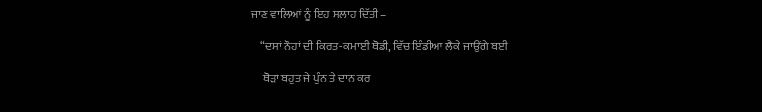ਜਾਣ ਵਾਲਿਆਂ ਨੂੰ ਇਹ ਸਲਾਹ ਦਿੱਤੀ –

    “ਦਸਾਂ ਨੌਹਾਂ ਦੀ ਕਿਰਤ-ਕਮਾਈ ਥੋਡੀ, ਵਿੱਚ ਇੰਡੀਆ ਲੈਕੇ ਜਾਉਂਗੇ ਬਈ

     ਥੋੜਾ ਬਹੁਤ ਜੇ ਪੁੰਨ ਤੇ ਦਾਨ ਕਰ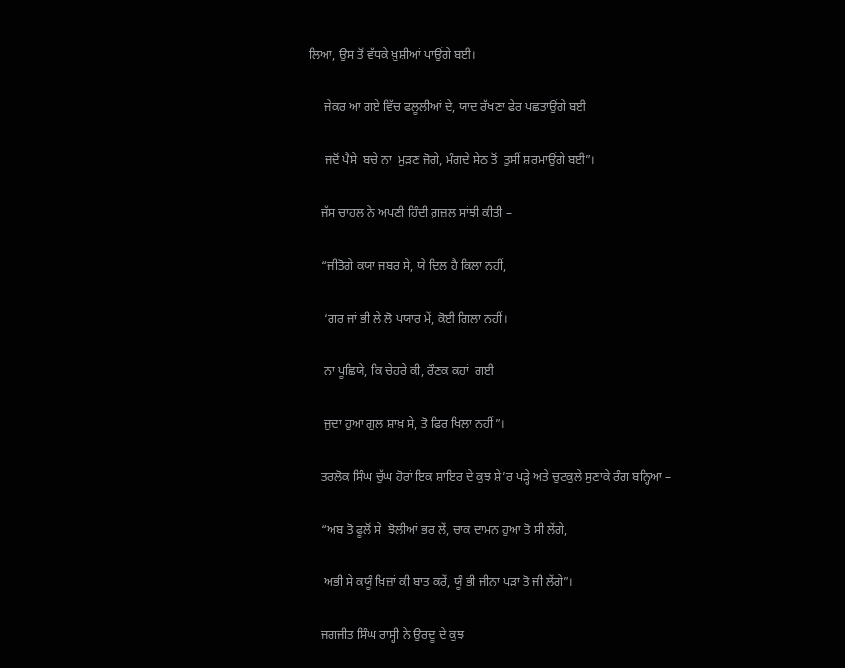ਲਿਆ, ਉਸ ਤੋਂ ਵੱਧਕੇ ਖ਼ੁਸ਼ੀਆਂ ਪਾਉਂਗੇ ਬਈ।

     ਜੇਕਰ ਆ ਗਏ ਵਿੱਚ ਫਲੂਲੀਆਂ ਦੇ, ਯਾਦ ਰੱਖਣਾ ਫੇਰ ਪਛਤਾਉਂਗੇ ਬਈ

     ਜਦੋਂ ਪੈਸੇ  ਬਚੇ ਨਾ  ਮੁੜਣ ਜੋਗੇ, ਮੰਗਦੇ ਸੇਠ ਤੋਂ  ਤੁਸੀਂ ਸ਼ਰਮਾਉਂਗੇ ਬਈ”।

    ਜੱਸ ਚਾਹਲ ਨੇ ਅਪਣੀ ਹਿੰਦੀ ਗ਼ਜ਼ਲ ਸਾਂਝੀ ਕੀਤੀ –

    “ਜੀਤੋਗੇ ਕਯਾ ਜਬਰ ਸੇ, ਯੇ ਦਿਲ ਹੈ ਕਿਲਾ ਨਹੀਂ,

     ‘ਗਰ ਜਾਂ ਭੀ ਲੇ ਲੋ ਪਯਾਰ ਮੇਂ, ਕੋਈ ਗਿਲਾ ਨਹੀਂ।

     ਨਾ ਪੂਛਿਯੇ, ਕਿ ਚੇਹਰੇ ਕੀ, ਰੌਣਕ ਕਹਾਂ  ਗਈ

     ਜੁਦਾ ਹੁਆ ਗੁਲ ਸ਼ਾਖ਼ ਸੇ, ਤੋ ਫਿਰ ਖਿਲਾ ਨਹੀਂ”।

    ਤਰਲੋਕ ਸਿੰਘ ਚੁੱਘ ਹੋਰਾਂ ਇਕ ਸ਼ਾਇਰ ਦੇ ਕੁਝ ਸ਼ੇ’ਰ ਪੜ੍ਹੇ ਅਤੇ ਚੁਟਕੁਲੇ ਸੁਣਾਕੇ ਰੰਗ ਬਨ੍ਹਿਆ –

    “ਅਬ ਤੋ ਫੂਲੋਂ ਸੇ  ਝੋਲੀਆਂ ਭਰ ਲੇਂ, ਚਾਕ ਦਾਮਨ ਹੁਆ ਤੋ ਸੀ ਲੇਂਗੇ,

     ਅਭੀ ਸੇ ਕਯੂੰ ਖ਼ਿਜ਼ਾਂ ਕੀ ਬਾਤ ਕਰੇਂ, ਯੂੰ ਭੀ ਜੀਨਾ ਪੜਾ ਤੋ ਜੀ ਲੇਂਗੇ”।

    ਜਗਜੀਤ ਸਿੰਘ ਰਾਸ੍ਹੀ ਨੇ ਉਰਦੂ ਦੇ ਕੁਝ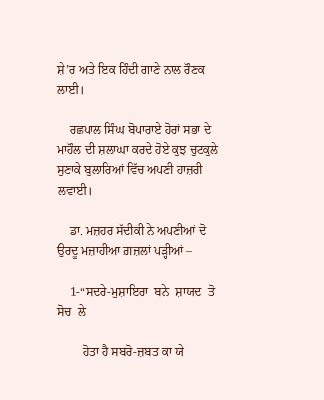ਸ਼ੇ’ਰ ਅਤੇ ਇਕ ਹਿੰਦੀ ਗਾਣੇ ਨਾਲ ਰੌਣਕ ਲਾਈ।

    ਰਛਪਾਲ ਸਿੰਘ ਬੋਪਾਰਾਏ ਹੋਰਾਂ ਸਭਾ ਦੇ ਮਾਹੌਲ ਦੀ ਸ਼ਲਾਘਾ ਕਰਦੇ ਹੋਏ ਕੁਝ ਚੁਟਕੁਲੇ ਸੁਣਾਕੇ ਬੁਲਾਰਿਆਂ ਵਿੱਚ ਅਪਣੀ ਹਾਜ਼ਰੀ ਲਵਾਈ।

    ਡਾ. ਮਜ਼ਹਰ ਸੱਦੀਕੀ ਨੇ ਅਪਣੀਆਂ ਦੋ ਉਰਦੂ ਮਜ਼ਾਹੀਆ ਗ਼ਜ਼ਲਾਂ ਪੜ੍ਹੀਆਂ –

    1-“ਸਦਰੇ-ਮੁਸ਼ਾਇਰਾ  ਬਨੇ  ਸ਼ਾਯਦ  ਤੋ  ਸੋਚ  ਲੇ

        ਹੋਤਾ ਹੈ ਸਬਰੋ-ਜ਼ਬਤ ਕਾ ਯੇ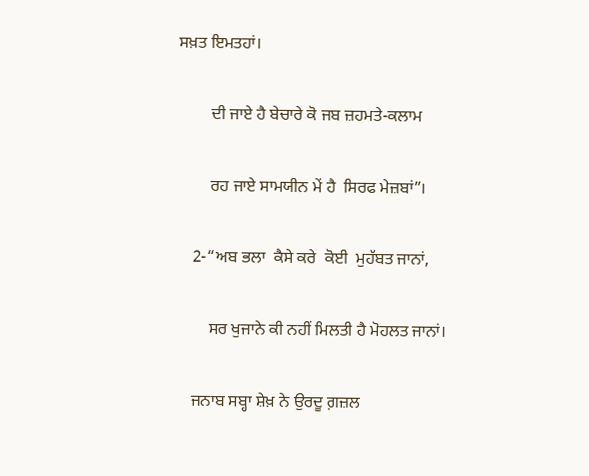ਸਖ਼ਤ ਇਮਤਹਾਂ।

        ਦੀ ਜਾਏ ਹੈ ਬੇਚਾਰੇ ਕੋ ਜਬ ਜ਼ਹਮਤੇ-ਕਲਾਮ

        ਰਹ ਜਾਏ ਸਾਮਯੀਨ ਮੇਂ ਹੈ  ਸਿਰਫ ਮੇਜ਼ਬਾਂ”।

    2-“ਅਬ ਭਲਾ  ਕੈਸੇ ਕਰੇ  ਕੋਈ  ਮੁਹੱਬਤ ਜਾਨਾਂ,

        ਸਰ ਖੁਜਾਨੇ ਕੀ ਨਹੀਂ ਮਿਲਤੀ ਹੈ ਮੋਹਲਤ ਜਾਨਾਂ।

    ਜਨਾਬ ਸਬ੍ਹਾ ਸ਼ੇਖ਼ ਨੇ ਉਰਦੂ ਗ਼ਜ਼ਲ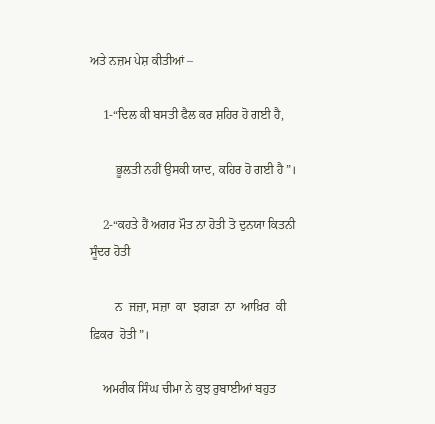ਅਤੇ ਨਜ਼ਮ ਪੇਸ਼ ਕੀਤੀਆਂ –

    1-“ਦਿਲ ਕੀ ਬਸਤੀ ਫੈਲ ਕਰ ਸ਼ਹਿਰ ਹੋ ਗਈ ਹੈ,

        ਭੂਲਤੀ ਨਹੀਂ ਉਸਕੀ ਯਾਦ, ਕਹਿਰ ਹੋ ਗਈ ਹੈ”।

    2-“ਕਹਤੇ ਹੈਂ ਅਗਰ ਮੌਤ ਨਾ ਹੋਤੀ ਤੋ ਦੁਨਯਾ ਕਿਤਨੀ ਸੂੰਦਰ ਹੋਤੀ

        ਨ  ਜਜ਼ਾ, ਸਜ਼ਾ  ਕਾ  ਝਗੜਾ  ਨਾ  ਆਖ਼ਿਰ  ਕੀ  ਫ਼ਿਕਰ  ਹੋਤੀ”।

    ਅਮਰੀਕ ਸਿੰਘ ਚੀਮਾ ਨੇ ਕੁਝ ਰੁਬਾਈਆਂ ਬਹੁਤ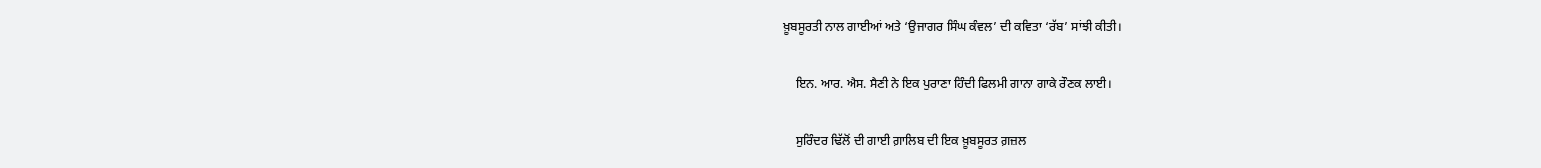ਖ਼ੂਬਸੂਰਤੀ ਨਾਲ ਗਾਈਆਂ ਅਤੇ ‘ਉਜਾਗਰ ਸਿੰਘ ਕੰਵਲ’ ਦੀ ਕਵਿਤਾ ‘ਰੱਬ’ ਸਾਂਝੀ ਕੀਤੀ।

    ਇਨ. ਆਰ. ਐਸ. ਸੈਣੀ ਨੇ ਇਕ ਪੁਰਾਣਾ ਹਿੰਦੀ ਫਿਲਮੀ ਗਾਨਾ ਗਾਕੇ ਰੌਣਕ ਲਾਈ।

    ਸੁਰਿੰਦਰ ਢਿੱਲੋਂ ਦੀ ਗਾਈ ਗ਼ਾਲਿਬ ਦੀ ਇਕ ਖ਼ੂਬਸੂਰਤ ਗ਼ਜ਼ਲ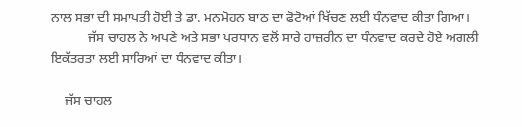ਨਾਲ ਸਭਾ ਦੀ ਸਮਾਪਤੀ ਹੋਈ ਤੇ ਡਾ. ਮਨਮੋਹਨ ਬਾਠ ਦਾ ਫੋਟੋਆਂ ਖਿੱਚਣ ਲਈ ਧੰਨਵਾਦ ਕੀਤਾ ਗਿਆ।
           ਜੱਸ ਚਾਹਲ ਨੇ ਅਪਣੇ ਅਤੇ ਸਭਾ ਪਰਧਾਨ ਵਲੋਂ ਸਾਰੇ ਹਾਜ਼ਰੀਨ ਦਾ ਧੰਨਵਾਦ ਕਰਦੇ ਹੋਏ ਅਗਲੀ ਇਕੱਤਰਤਾ ਲਈ ਸਾਰਿਆਂ ਦਾ ਧੰਨਵਾਦ ਕੀਤਾ।

    ਜੱਸ ਚਾਹਲ